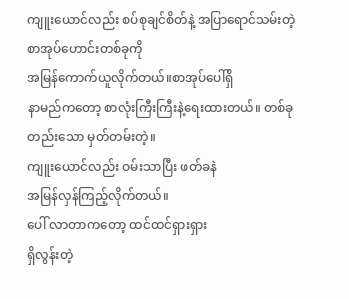ကျူးယောင်လည်း စပ်စုချင်စိတ်နဲ့ အပြာရောင်သမ်းတဲ့ စာအုပ်ဟောင်းတစ်ခုကို
အမြန်ကောက်ယူလိုက်တယ်။စာအုပ်ပေါ်ရှိ
နာမည်ကတော့ စာလုံးကြီးကြီးနဲ့ရေးထားတယ်။ တစ်ခုတည်းသော မှတ်တမ်းတဲ့။
ကျူးယောင်လည်း ဝမ်းသာပြီး ဖတ်ခနဲ
အမြန်လှန်ကြည့်လိုက်တယ်။
ပေါ် လာတာကတော့ ထင်ထင်ရှားရှား
ရှိလွန်းတဲ့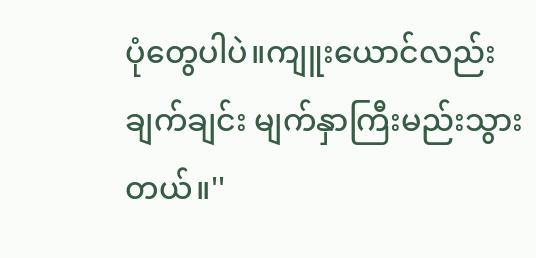ပုံတွေပါပဲ။ကျူးယောင်လည်း
ချက်ချင်း မျက်နှာကြီးမည်းသွားတယ်။''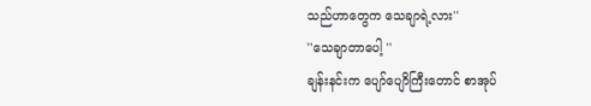သည်ဟာတွေက သေချာရဲ့လား''
''သေချာတာပေါ့ ''
ချန်းနင်းက ပျော်ပျောိကြီးတောင် စာအုပ်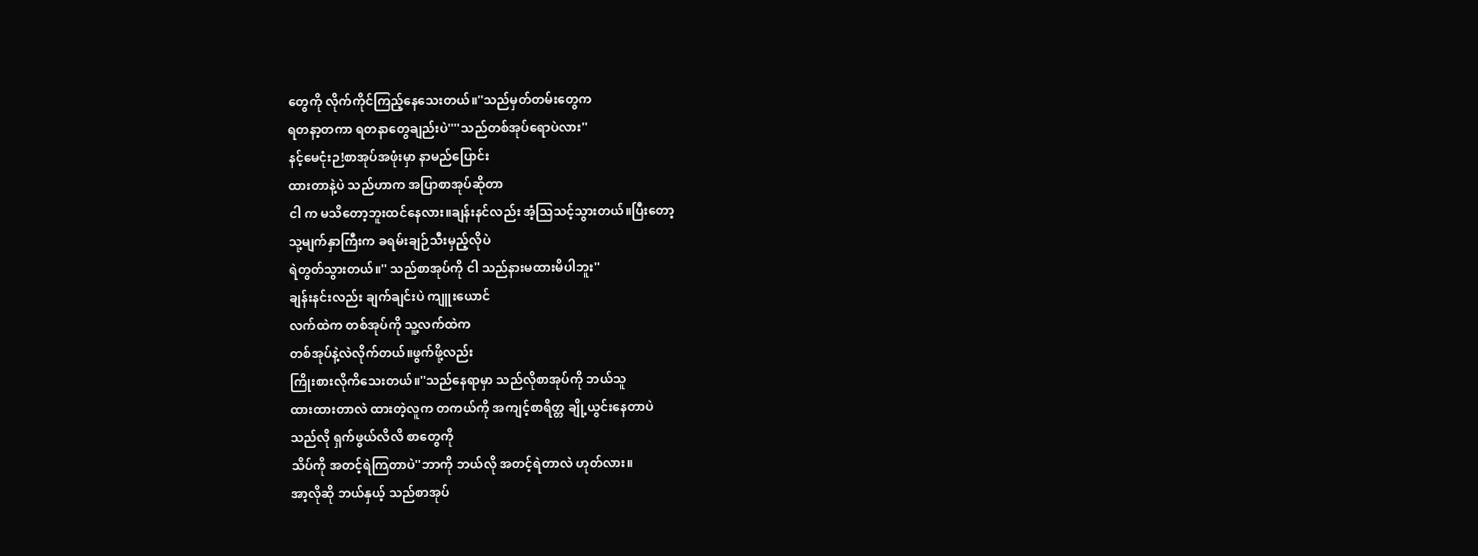တွေကို လိုက်ကိုင်ကြည့်နေသေးတယ်။''သည်မှတ်တမ်းတွေက
ရတနာ့တကာ ရတနာတွေချည်းပဲ''''သည်တစ်အုပ်ရောပဲလား''
နင့်မေငုံးဉ!စာအုပ်အဖုံးမှာ နာမည်ပြောင်း
ထားတာနဲ့ပဲ သည်ဟာက အပြာစာအုပ်ဆိုတာ
ငါ က မသိတော့ဘူးထင်နေလား။ချန်းနင်လည်း အံ့သြသင့်သွားတယ်။ပြီးတော့
သု့မျက်နှာကြီးက ခရမ်းချဉ်သီးမှည့်လိုပဲ
ရဲတွတ်သွားတယ်။'' သည်စာအုပ်ကို ငါ သည်နားမထားမိပါဘူး''
ချန်းနင်းလည်း ချက်ချင်းပဲ ကျူးယောင်
လက်ထဲက တစ်အုပ်ကို သူ့လက်ထဲက
တစ်အုပ်နဲ့လဲလိုက်တယ်။ဖွက်ဖို့လည်း
ကြိုးစားလိုကိသေးတယ်။''သည်နေရာမှာ သည်လိုစာအုပ်ကို ဘယ်သူ
ထားထားတာလဲ ထားတဲ့လူက တကယ်ကို အကျင့်စာရိတ္တ ချို့ယွင်းနေတာပဲ
သည်လို ရှက်ဖွယ်လိလိ စာတွေကို
သိပ်ကို အတင့်ရဲကြတာပဲ''ဘာကို ဘယ်လို အတင့်ရဲတာလဲ ဟုတ်လား။
အာ့လိုဆို ဘယ်နှယ့် သည်စာအုပ်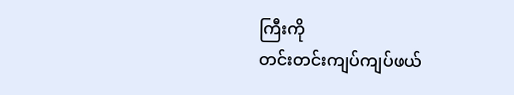ကြီးကို
တင်းတင်းကျပ်ကျပ်ဖယ်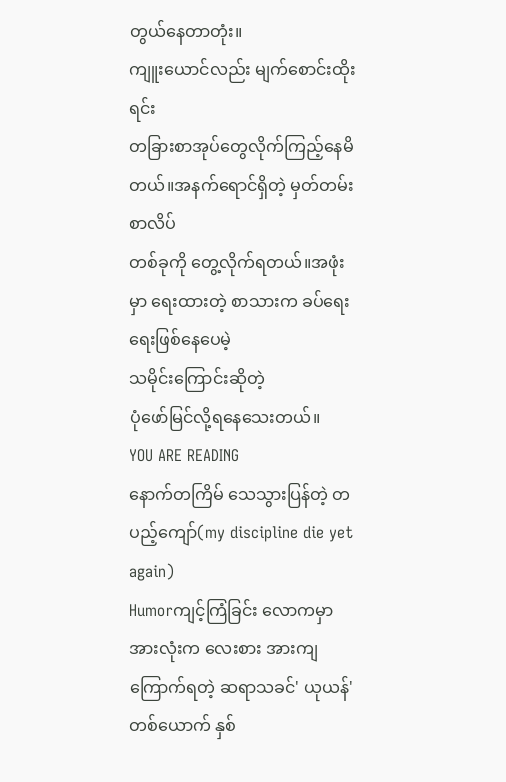တွယ်နေတာတုံး။
ကျူးယောင်လည်း မျက်စောင်းထိုးရင်း
တခြားစာအုပ်တွေလိုက်ကြည့်နေမိတယ်။အနက်ရောင်ရှိတဲ့ မှတ်တမ်းစာလိပ်
တစ်ခုကို တွေ့လိုက်ရတယ်။အဖုံးမှာ ရေးထားတဲ့ စာသားက ခပ်ရေးရေးဖြစ်နေပေမဲ့
သမိုင်းကြောင်းဆိုတဲ့
ပုံဖော်မြင်လို့ရနေသေးတယ်။
YOU ARE READING
နောက်တကြိမ် သေသွားပြန်တဲ့ တပည့်ကျော်(my discipline die yet again)
Humorကျင့်ကြံခြင်း လောကမှာ အားလုံးက လေးစား အားကျ ကြောက်ရတဲ့ ဆရာသခင်' ယုယန်' တစ်ယောက် နှစ်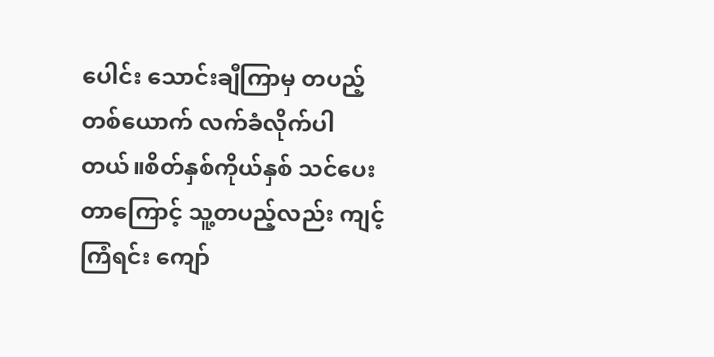ပေါင်း သောင်းချီကြာမှ တပည့် တစ်ယောက် လက်ခံလိုက်ပါတယ်။စိတ်နှစ်ကိုယ်နှစ် သင်ပေးတာကြောင့် သူ့တပည့်လည်း ကျင့်ကြံရင်း ကျော်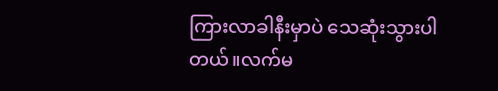ကြားလာခါနီးမှာပဲ သေဆုံးသွားပါတယ်။လက်မ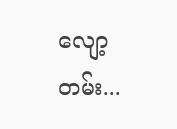လျော့တမ်း...